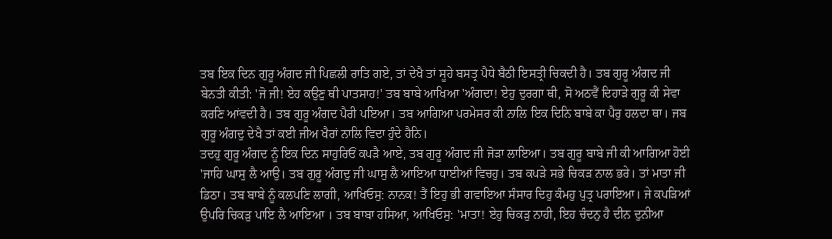ਤਬ ਇਕ ਦਿਨ ਗੁਰੂ ਅੰਗਦ ਜੀ ਪਿਛਲੀ ਰਾਤਿ ਗਏ, ਤਾਂ ਦੇਖੈ ਤਾਂ ਸੂਹੇ ਬਸਤ੍ਰ ਪੈਧੇ ਬੈਠੀ ਇਸਤ੍ਰੀ ਚਿਕਦੀ ਹੈ। ਤਬ ਗੁਰੂ ਅੰਗਦ ਜੀ ਬੇਨਤੀ ਕੀਤੀ: 'ਜੋ ਜੀ! ਏਹ ਕਉਣੁ ਥੀ ਪਾਤਸਾਹ!' ਤਬ ਬਾਬੇ ਆਖਿਆ 'ਅੰਗਦਾ! ਏਹੁ ਦੁਰਗਾ ਥੀ, ਸੋ ਅਠਵੈਂ ਦਿਹਾੜੇ ਗੁਰੂ ਕੀ ਸੇਵਾ ਕਰਣਿ ਆਂਵਦੀ ਹੈ। ਤਬ ਗੁਰੂ ਅੰਗਦ ਪੈਰੀ ਪਇਆ। ਤਬ ਆਗਿਆ ਪਰਮੇਸਰ ਕੀ ਨਾਲਿ ਇਕ ਦਿਨਿ ਬਾਬੇ ਕਾ ਪੈਰੁ ਹਲਦਾ ਥਾ। ਜਬ ਗੁਰੂ ਅੰਗਦੁ ਦੇਖੈ ਤਾਂ ਕਈ ਜੀਅ ਖੈਰਾਂ ਨਾਲਿ ਵਿਦਾ ਹੁੰਦੇ ਹੈਨਿ।
ਤਦਹੁ ਗੁਰੂ ਅੰਗਦ ਨੂੰ ਇਕ ਦਿਨ ਸਾਹੁਰਿਓਂ ਕਪੜੈ ਆਏ, ਤਬ ਗੁਰੂ ਅੰਗਦ ਜੀ ਜੋੜਾ ਲਾਇਆ। ਤਬ ਗੁਰੂ ਬਾਬੇ ਜੀ ਕੀ ਆਗਿਆ ਹੋਈ 'ਜਾਹਿ ਘਾਸੁ ਲੈ ਆਉ। ਤਬ ਗੁਰੂ ਅੰਗਦੁ ਜੀ ਘਾਸੁ ਲੈ ਆਇਆ ਧਾਈਆਂ ਵਿਚਹੁ। ਤਬ ਕਪੜੇ ਸਭੇ ਚਿਕੜ ਨਾਲ ਭਰੇ। ਤਾਂ ਮਾਤਾ ਜੀ ਡਿਠਾ। ਤਬ ਬਾਬੇ ਨੂੰ ਕਲਪਣਿ ਲਾਗੀ, ਆਖਿਓਸੁ: ਨਾਨਕ! ਤੈਂ ਇਹੁ ਭੀ ਗਵਾਇਆ ਸੰਸਾਰ ਦਿਹੁ ਕੰਮਹੁ ਪੁਤ੍ਰ ਪਰਾਇਆ। ਜੇ ਕਪੜਿਆਂ ਉਪਰਿ ਚਿਕੜੁ ਪਾਇ ਲੈ ਆਇਆ । ਤਬ ਬਾਬਾ ਹਸਿਆ, ਆਖਿਓਸੁ: 'ਮਾਤਾ! ਏਹੁ ਚਿਕੜੁ ਨਾਹੀ, ਇਹ ਚੰਦਨੁ ਹੈ ਦੀਨ ਦੁਨੀਆ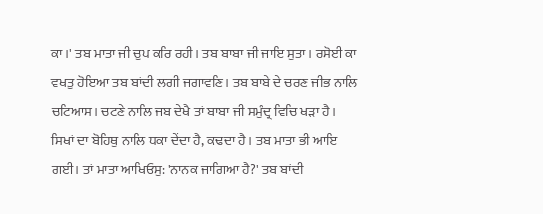ਕਾ।' ਤਬ ਮਾਤਾ ਜੀ ਚੁਪ ਕਰਿ ਰਹੀ। ਤਬ ਬਾਬਾ ਜੀ ਜਾਇ ਸੁਤਾ। ਰਸੋਈ ਕਾ ਵਖਤੁ ਹੋਇਆ ਤਬ ਬਾਂਦੀ ਲਗੀ ਜਗਾਵਣਿ। ਤਬ ਬਾਬੇ ਦੇ ਚਰਣ ਜੀਭ ਨਾਲਿ ਚਟਿਆਸ। ਚਟਣੇ ਨਾਲਿ ਜਬ ਦੇਖੈ ਤਾਂ ਬਾਬਾ ਜੀ ਸਮੁੰਦ੍ਰ ਵਿਚਿ ਖੜਾ ਹੈ। ਸਿਖਾਂ ਦਾ ਬੋਹਿਥੁ ਨਾਲਿ ਧਕਾ ਦੇਂਦਾ ਹੈ, ਕਢਦਾ ਹੈ। ਤਬ ਮਾਤਾ ਭੀ ਆਇ ਗਈ। ਤਾਂ ਮਾਤਾ ਆਖਿਓਸੁ: 'ਨਾਨਕ ਜਾਗਿਆ ਹੈ?' ਤਬ ਬਾਂਦੀ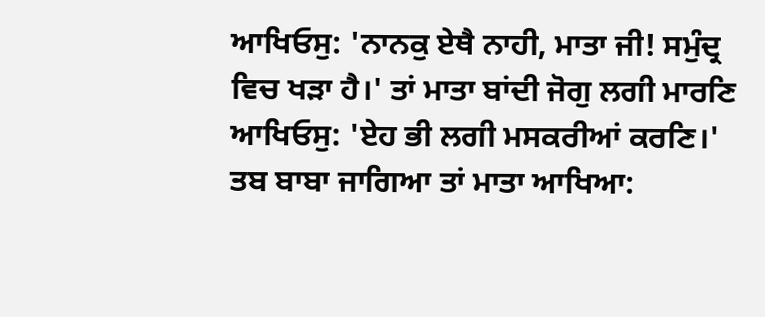ਆਖਿਓਸੁ: 'ਨਾਨਕੁ ਏਥੈ ਨਾਹੀ, ਮਾਤਾ ਜੀ! ਸਮੁੰਦ੍ਰ ਵਿਚ ਖੜਾ ਹੈ।' ਤਾਂ ਮਾਤਾ ਬਾਂਦੀ ਜੋਗੁ ਲਗੀ ਮਾਰਣਿ ਆਖਿਓਸੁ: 'ਏਹ ਭੀ ਲਗੀ ਮਸਕਰੀਆਂ ਕਰਣਿ।' ਤਬ ਬਾਬਾ ਜਾਗਿਆ ਤਾਂ ਮਾਤਾ ਆਖਿਆ: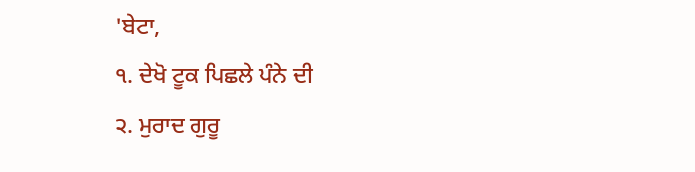'ਬੇਟਾ,
੧. ਦੇਖੋ ਟੂਕ ਪਿਛਲੇ ਪੰਨੇ ਦੀ
੨. ਮੁਰਾਦ ਗੁਰੂ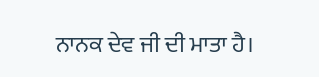ਨਾਨਕ ਦੇਵ ਜੀ ਦੀ ਮਾਤਾ ਹੈ।